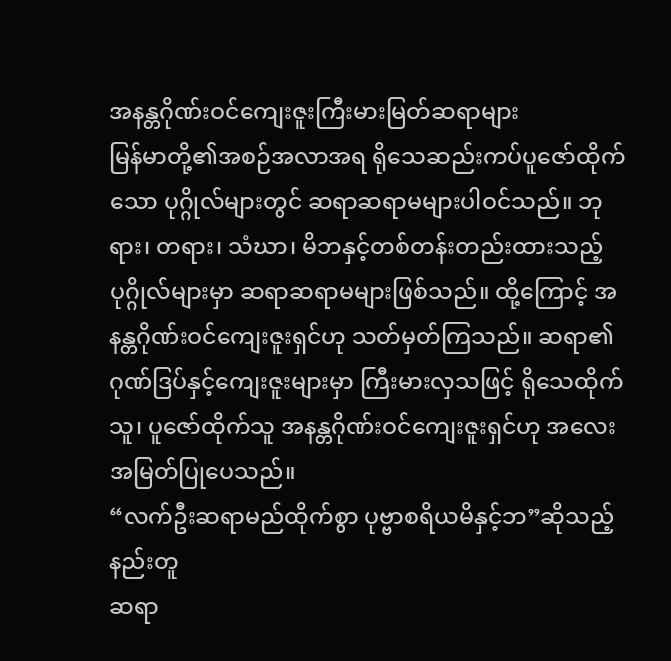အနန္တဂိုဏ်းဝင်ကျေးဇူးကြီးမားမြတ်ဆရာများ
မြန်မာတို့၏အစဉ်အလာအရ ရိုသေဆည်းကပ်ပူဇော်ထိုက်သော ပုဂ္ဂိုလ်များတွင် ဆရာဆရာမများပါဝင်သည်။ ဘုရား၊ တရား၊ သံဃာ၊ မိဘနှင့်တစ်တန်းတည်းထားသည့် ပုဂ္ဂိုလ်များမှာ ဆရာဆရာမများဖြစ်သည်။ ထို့ကြောင့် အနန္တဂိုဏ်းဝင်ကျေးဇူးရှင်ဟု သတ်မှတ်ကြသည်။ ဆရာ၏ဂုဏ်ဒြပ်နှင့်ကျေးဇူးများမှာ ကြီးမားလှသဖြင့် ရိုသေထိုက်သူ၊ ပူဇော်ထိုက်သူ အနန္တဂိုဏ်းဝင်ကျေးဇူးရှင်ဟု အလေးအမြတ်ပြုပေသည်။
“လက်ဦးဆရာမည်ထိုက်စွာ ပုဗ္ဗာစရိယမိနှင့်ဘ”ဆိုသည့်နည်းတူ
ဆရာ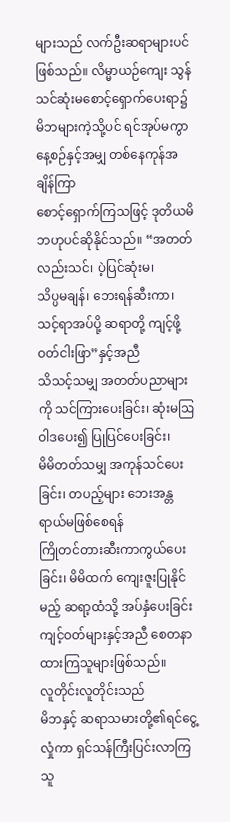များသည် လက်ဦးဆရာများပင်ဖြစ်သည်။ လိမ္မာယဉ်ကျေး သွန်သင်ဆုံးမစောင့်ရှောက်ပေးရာ၌
မိဘများကဲ့သို့ပင် ရင်အုပ်မကွာ နေ့စဉ်နှင့်အမျှ တစ်နေကုန်အချိန်ကြာ
စောင့်ရှောက်ကြသဖြင့် ဒုတိယမိဘဟုပင်ဆိုနိုင်သည်။ “အတတ်လည်းသင်၊ ပဲ့ပြင်ဆုံးမ၊
သိပ္ပမချန်၊ ဘေးရန်ဆီးကာ၊ သင့်ရာအပ်ပို့ ဆရာတို့ ကျင့်ဖို့ဝတ်ငါးဖြာ”နှင့်အညီ
သိသင့်သမျှ အတတ်ပညာများကို သင်ကြားပေးခြင်း၊ ဆုံးမဩဝါဒပေး၍ ပြုပြင်ပေးခြင်း၊
မိမိတတ်သမျှ အကုန်သင်ပေးခြင်း၊ တပည့်များ ဘေးအန္တရာယ်မဖြစ်စေရန်
ကြိုတင်တားဆီးကာကွယ်ပေးခြင်း၊ မိမိထက် ကျေးဇူးပြုနိုင်မည့် ဆရာ့ထံသို့ အပ်နှံပေးခြင်း
ကျင့်ဝတ်များနှင့်အညီ စေတနာထားကြသူများဖြစ်သည်။
လူတိုင်းလူတိုင်းသည်
မိဘနှင့် ဆရာသမားတို့၏ရင်ငွေ့လှုံကာ ရှင်သန်ကြီးပြင်းလာကြသူ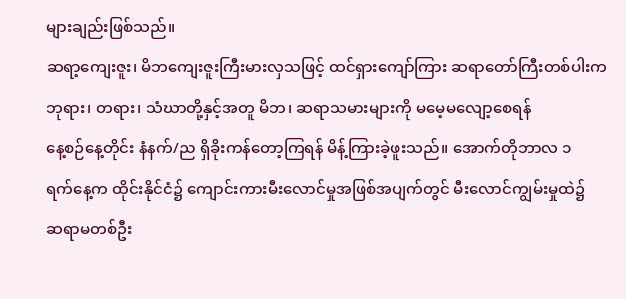များချည်းဖြစ်သည်။
ဆရာ့ကျေးဇူး၊ မိဘကျေးဇူးကြီးမားလှသဖြင့် ထင်ရှားကျော်ကြား ဆရာတော်ကြီးတစ်ပါးက
ဘုရား၊ တရား၊ သံဃာတို့နှင့်အတူ မိဘ၊ ဆရာသမားများကို မမေ့မလျော့စေရန်
နေ့စဉ်နေ့တိုင်း နံနက်/ည ရှိခိုးကန်တော့ကြရန် မိန့်ကြားခဲ့ဖူးသည်။ အောက်တိုဘာလ ၁
ရက်နေ့က ထိုင်းနိုင်ငံ၌ ကျောင်းကားမီးလောင်မှုအဖြစ်အပျက်တွင် မီးလောင်ကျွမ်းမှုထဲ၌
ဆရာမတစ်ဦး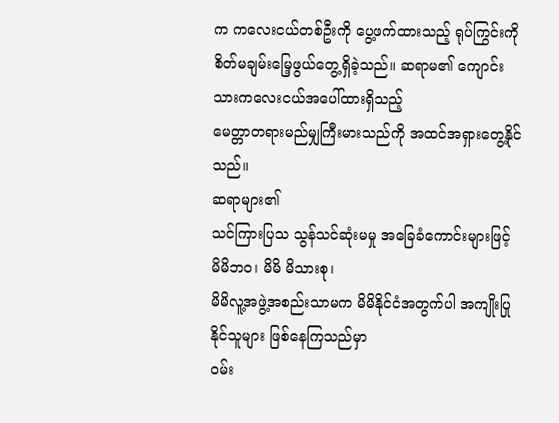က ကလေးငယ်တစ်ဦးကို ပွေ့ဖက်ထားသည့် ရုပ်ကြွင်းကို
စိတ်မချမ်းမြေ့ဖွယ်တွေ့ရှိခဲ့သည်။ ဆရာမ၏ ကျောင်းသားကလေးငယ်အပေါ်ထားရှိသည့်
မေတ္တာတရားမည်မျှကြီးမားသည်ကို အထင်အရှားတွေ့နိုင်သည်။
ဆရာများ၏
သင်ကြားပြသ သွန်သင်ဆုံးမမှု အခြေခံကောင်းများဖြင့် မိမိဘဝ၊ မိမိ မိသားစု၊
မိမိလူ့အဖွဲ့အစည်းသာမက မိမိနိုင်ငံအတွက်ပါ အကျိုးပြုနိုင်သူများ ဖြစ်နေကြသည်မှာ
ဝမ်း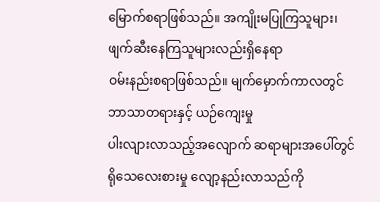မြောက်စရာဖြစ်သည်။ အကျိုးမပြုကြသူများ၊ ဖျက်ဆီးနေကြသူများလည်းရှိနေရာ
ဝမ်းနည်းစရာဖြစ်သည်။ မျက်မှောက်ကာလတွင် ဘာသာတရားနှင့် ယဉ်ကျေးမှု
ပါးလျားလာသည့်အလျောက် ဆရာများအပေါ်တွင် ရိုသေလေးစားမှု လျော့နည်းလာသည်ကို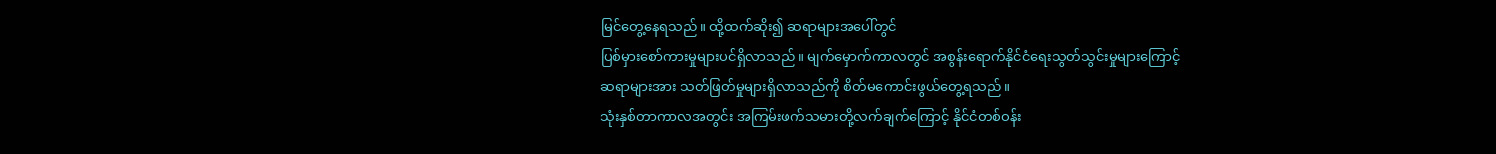မြင်တွေ့နေရသည်။ ထို့ထက်ဆိုး၍ ဆရာများအပေါ်တွင်
ပြစ်မှားစော်ကားမှုများပင်ရှိလာသည်။ မျက်မှောက်ကာလတွင် အစွန်းရောက်နိုင်ငံရေးသွတ်သွင်းမှုများကြောင့်
ဆရာများအား သတ်ဖြတ်မှုများရှိလာသည်ကို စိတ်မကောင်းဖွယ်တွေ့ရသည်။
သုံးနှစ်တာကာလအတွင်း အကြမ်းဖက်သမားတို့လက်ချက်ကြောင့် နိုင်ငံတစ်ဝန်း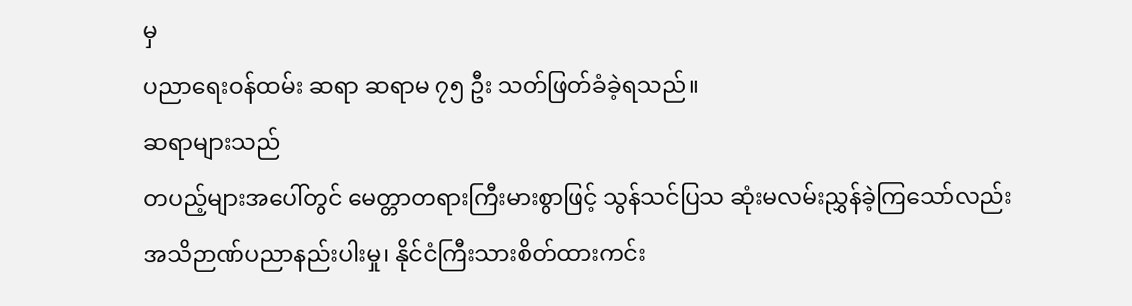မှ
ပညာရေးဝန်ထမ်း ဆရာ ဆရာမ ၇၅ ဦး သတ်ဖြတ်ခံခဲ့ရသည်။
ဆရာများသည်
တပည့်များအပေါ်တွင် မေတ္တာတရားကြီးမားစွာဖြင့် သွန်သင်ပြသ ဆုံးမလမ်းညွှန်ခဲ့ကြသော်လည်း
အသိဉာဏ်ပညာနည်းပါးမှု၊ နိုင်ငံကြီးသားစိတ်ထားကင်း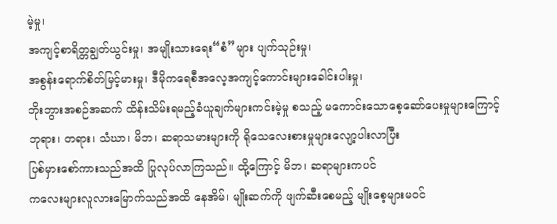မဲ့မှု၊
အကျင့်စာရိတ္တချွတ်ယွင်းမှု၊ အမျိုးသားရေး“စံ”များ ပျက်သုဉ်းမှု၊
အစွန်းရောက်စိတ်မြင့်မားမှု၊ ဒီမိုကရေစီအလေ့အကျင့်ကောင်းများခေါင်းပါးမှု၊
ဘိုးဘွားအစဉ်အဆက် ထိန်းသိမ်းရမည့်ခံယူချက်များကင်းမဲ့မှု စသည့် မကောင်းသောစေ့ဆော်ပေးမှုများကြောင့်
ဘုရား၊ တရား၊ သံဃာ၊ မိဘ၊ ဆရာသမားများကို ရိုသေလေးစားမှုများလျော့ပါးလာပြီး
ပြစ်မှားစော်ကားသည်အထိ ပြုလုပ်လာကြသည်။ ထို့ကြောင့် မိဘ၊ ဆရာများကပင်
ကလေးများလူလားမြောက်သည်အထိ နေအိမ်၊ မျိုးဆက်ကို ဖျက်ဆီးစေမည့် မျိုးစေ့များမဝင်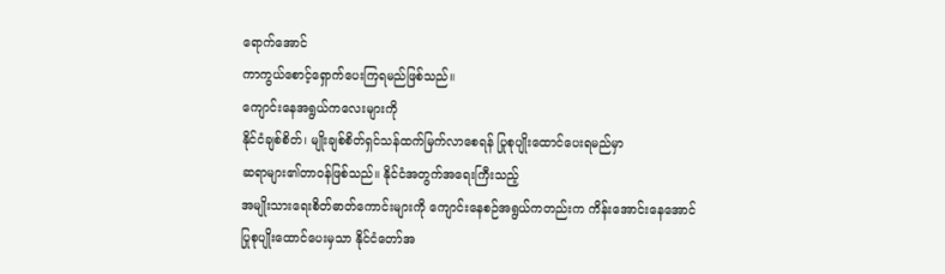ရောက်အောင်
ကာကွယ်စောင့်ရှောက်ပေးကြရမည်ဖြစ်သည်။
ကျောင်းနေအရွယ်ကလေးများကို
နိုင်ငံချစ်စိတ်၊ မျိုးချစ်စိတ်ရှင်သန်ထက်မြက်လာစေရန် ပြုစုပျိုးထောင်ပေးရမည်မှာ
ဆရာများ၏တာဝန်ဖြစ်သည်။ နိုင်ငံအတွက်အရေးကြီးသည့်
အမျိုးသားရေးစိတ်ဓာတ်ကောင်းများကို ကျောင်းနေစဉ်အရွယ်ကတည်းက ကိန်းအောင်းနေအောင်
ပြုစုပျိုးထောင်ပေးမှသာ နိုင်ငံတော်အ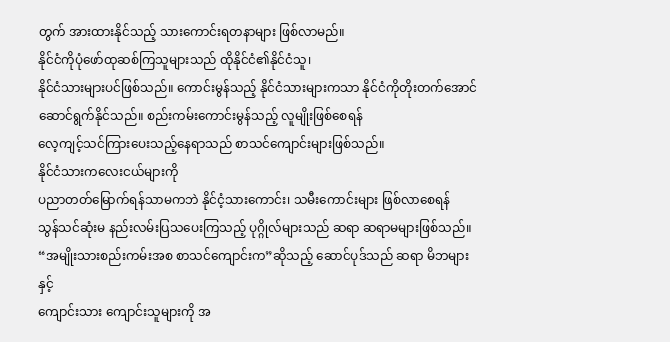တွက် အားထားနိုင်သည့် သားကောင်းရတနာများ ဖြစ်လာမည်။
နိုင်ငံကိုပုံဖော်ထုဆစ်ကြသူများသည် ထိုနိုင်ငံ၏နိုင်ငံသူ၊
နိုင်ငံသားများပင်ဖြစ်သည်။ ကောင်းမွန်သည့် နိုင်ငံသားများကသာ နိုင်ငံကိုတိုးတက်အောင်
ဆောင်ရွက်နိုင်သည်။ စည်းကမ်းကောင်းမွန်သည့် လူမျိုးဖြစ်စေရန်
လေ့ကျင့်သင်ကြားပေးသည့်နေရာသည် စာသင်ကျောင်းများဖြစ်သည်။
နိုင်ငံသားကလေးငယ်များကို
ပညာတတ်မြောက်ရန်သာမကဘဲ နိုင်ငံ့သားကောင်း၊ သမီးကောင်းများ ဖြစ်လာစေရန်
သွန်သင်ဆုံးမ နည်းလမ်းပြသပေးကြသည့် ပုဂ္ဂိုလ်များသည် ဆရာ ဆရာမများဖြစ်သည်။
“အမျိုးသားစည်းကမ်းအစ စာသင်ကျောင်းက”ဆိုသည့် ဆောင်ပုဒ်သည် ဆရာ မိဘများနှင့်
ကျောင်းသား ကျောင်းသူများကို အ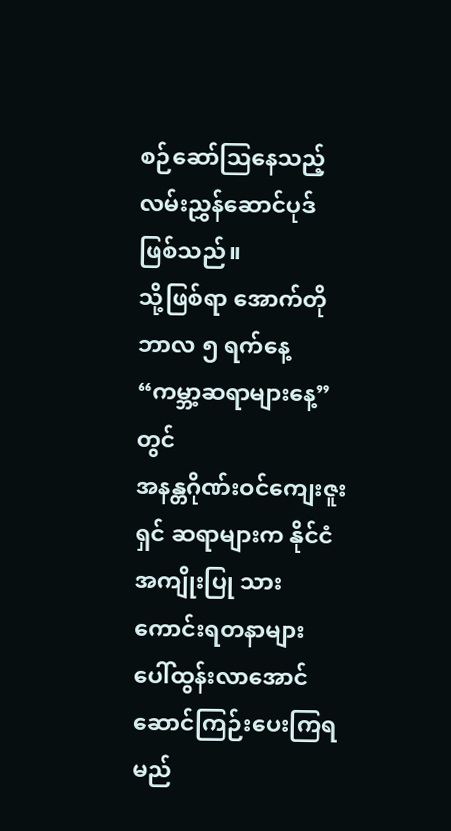စဉ်ဆော်ဩနေသည့် လမ်းညွှန်ဆောင်ပုဒ်ဖြစ်သည်။
သို့ဖြစ်ရာ အောက်တိုဘာလ ၅ ရက်နေ့ “ကမ္ဘာ့ဆရာများနေ့”တွင်
အနန္တဂိုဏ်းဝင်ကျေးဇူးရှင် ဆရာများက နိုင်ငံအကျိုးပြု သားကောင်းရတနာများ
ပေါ်ထွန်းလာအောင် ဆောင်ကြဉ်းပေးကြရမည်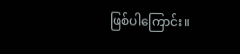ဖြစ်ပါကြောင်း။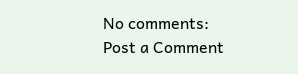No comments:
Post a Comment